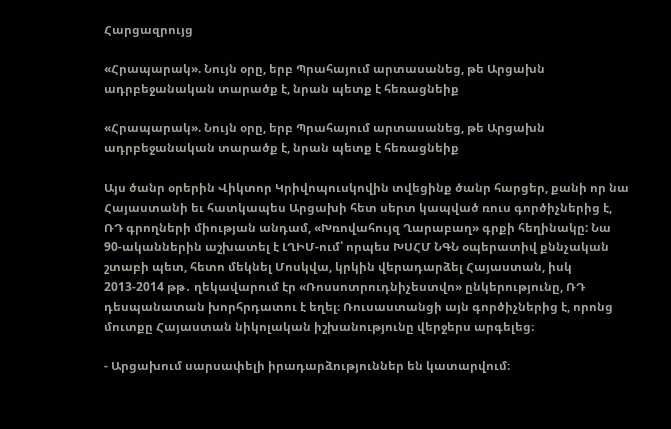Հարցազրույց

«Հրապարակ». Նույն օրը, երբ Պրահայում արտասանեց, թե Արցախն ադրբեջանական տարածք է, նրան պետք է հեռացնեիք

«Հրապարակ». Նույն օրը, երբ Պրահայում արտասանեց, թե Արցախն ադրբեջանական տարածք է, նրան պետք է հեռացնեիք

Այս ծանր օրերին Վիկտոր Կրիվոպուսկովին տվեցինք ծանր հարցեր, քանի որ նա Հայաստանի եւ հատկապես Արցախի հետ սերտ կապված ռուս գործիչներից է, ՌԴ գրողների միության անդամ, «Խռովահույզ Ղարաբաղ» գրքի հեղինակը: Նա 90-ականներին աշխատել է ԼՂԻՄ-ում՝ որպես ԽՍՀՄ ՆԳՆ օպերատիվ քննչական շտաբի պետ, հետո մեկնել Մոսկվա, կրկին վերադարձել Հայաստան, իսկ 2013-2014 թթ․ ղեկավարում էր «Ռոսսոտրուդնիչեստվո» ընկերությունը, ՌԴ դեսպանատան խորհրդատու է եղել։ Ռուսաստանցի այն գործիչներից է, որոնց մուտքը Հայաստան նիկոլական իշխանությունը վերջերս արգելեց։

- Արցախում սարսափելի իրադարձություններ են կատարվում։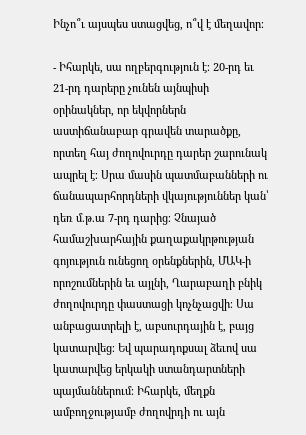Ինչո՞ւ այսպես ստացվեց, ո՞վ է մեղավոր։

- Իհարկե, սա ողբերգություն է։ 20-րդ եւ 21-րդ դարերը չունեն այնպիսի օրինակներ, որ եկվորներն աստիճանաբար գրավեն տարածքը, որտեղ հայ ժողովուրդը դարեր շարունակ ապրել է։ Սրա մասին պատմաբանների ու ճանապարհորդների վկայություններ կան՝ դեռ մ.թ.ա 7-րդ դարից։ Չնայած համաշխարհային քաղաքակրթության գոյություն ունեցող օրենքներին, ՄԱԿ-ի որոշումներին եւ այլնի, Ղարաբաղի բնիկ ժողովուրդը փաստացի կոչնչացվի։ Սա անբացատրելի է, աբսուրդային է, բայց կատարվեց։ Եվ պարադոքսալ ձեւով սա կատարվեց երկակի ստանդարտների պայմաններում։ Իհարկե, մեղքն ամբողջությամբ ժողովրդի ու այն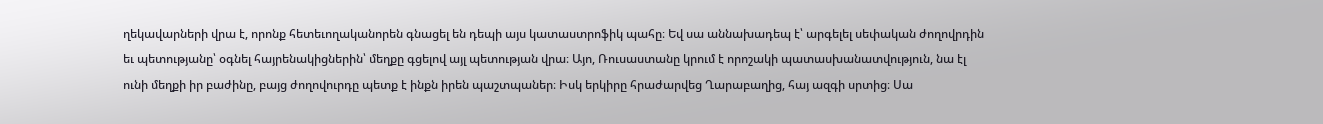ղեկավարների վրա է, որոնք հետեւողականորեն գնացել են դեպի այս կատաստրոֆիկ պահը։ Եվ սա աննախադեպ է՝ արգելել սեփական ժողովրդին եւ պետությանը՝ օգնել հայրենակիցներին՝ մեղքը գցելով այլ պետության վրա։ Այո, Ռուսաստանը կրում է որոշակի պատասխանատվություն, նա էլ ունի մեղքի իր բաժինը, բայց ժողովուրդը պետք է ինքն իրեն պաշտպաներ։ Իսկ երկիրը հրաժարվեց Ղարաբաղից, հայ ազգի սրտից։ Սա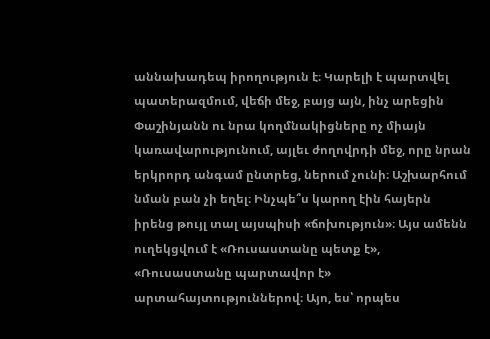աննախադեպ իրողություն է։ Կարելի է պարտվել պատերազմում, վեճի մեջ, բայց այն, ինչ արեցին Փաշինյանն ու նրա կողմնակիցները ոչ միայն կառավարությունում, այլեւ ժողովրդի մեջ, որը նրան երկրորդ անգամ ընտրեց, ներում չունի։ Աշխարհում նման բան չի եղել։ Ինչպե՞ս կարող էին հայերն իրենց թույլ տալ այսպիսի «ճոխություն»։ Այս ամենն ուղեկցվում է «Ռուսաստանը պետք է», «Ռուսաստանը պարտավոր է» արտահայտություններով։ Այո, ես՝ որպես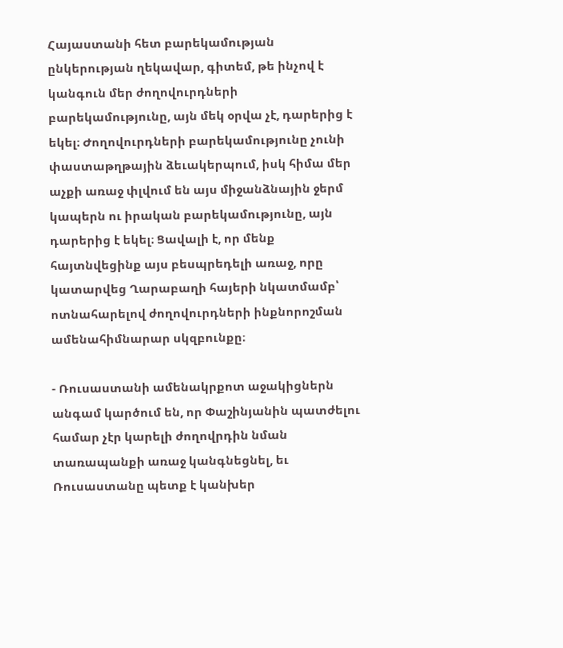Հայաստանի հետ բարեկամության ընկերության ղեկավար, գիտեմ, թե ինչով է կանգուն մեր ժողովուրդների բարեկամությունը, այն մեկ օրվա չէ, դարերից է եկել։ Ժողովուրդների բարեկամությունը չունի փաստաթղթային ձեւակերպում, իսկ հիմա մեր աչքի առաջ փլվում են այս միջանձնային ջերմ կապերն ու իրական բարեկամությունը, այն դարերից է եկել։ Ցավալի է, որ մենք հայտնվեցինք այս բեսպրեդելի առաջ, որը կատարվեց Ղարաբաղի հայերի նկատմամբ՝ ոտնահարելով ժողովուրդների ինքնորոշման ամենահիմնարար սկզբունքը։

- Ռուսաստանի ամենակրքոտ աջակիցներն անգամ կարծում են, որ Փաշինյանին պատժելու համար չէր կարելի ժողովրդին նման տառապանքի առաջ կանգնեցնել, եւ Ռուսաստանը պետք է կանխեր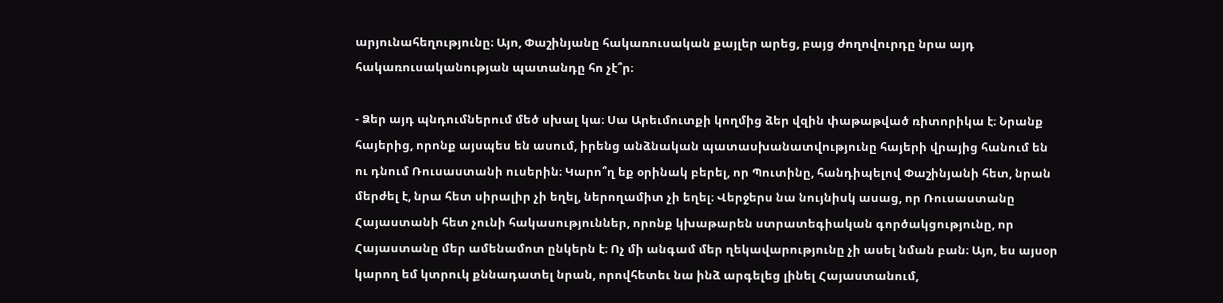արյունահեղությունը։ Այո, Փաշինյանը հակառուսական քայլեր արեց, բայց ժողովուրդը նրա այդ հակառուսականության պատանդը հո չէ՞ր։

- Ձեր այդ պնդումներում մեծ սխալ կա։ Սա Արեւմուտքի կողմից ձեր վզին փաթաթված ռիտորիկա է։ Նրանք հայերից, որոնք այսպես են ասում, իրենց անձնական պատասխանատվությունը հայերի վրայից հանում են ու դնում Ռուսաստանի ուսերին։ Կարո՞ղ եք օրինակ բերել, որ Պուտինը, հանդիպելով Փաշինյանի հետ, նրան մերժել է, նրա հետ սիրալիր չի եղել, ներողամիտ չի եղել։ Վերջերս նա նույնիսկ ասաց, որ Ռուսաստանը Հայաստանի հետ չունի հակասություններ, որոնք կխաթարեն ստրատեգիական գործակցությունը, որ Հայաստանը մեր ամենամոտ ընկերն է։ Ոչ մի անգամ մեր ղեկավարությունը չի ասել նման բան։ Այո, ես այսօր կարող եմ կտրուկ քննադատել նրան, որովհետեւ նա ինձ արգելեց լինել Հայաստանում,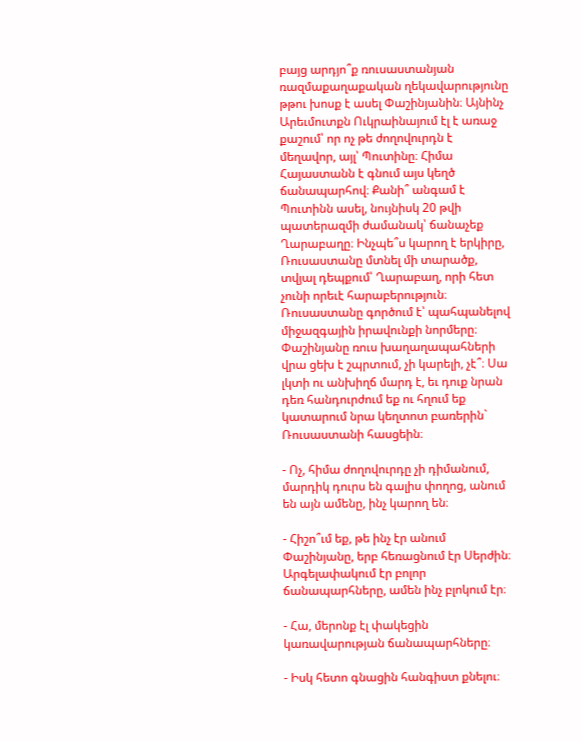բայց արդյո՞ք ռուսաստանյան ռազմաքաղաքական ղեկավարությունը թթու խոսք է ասել Փաշինյանին։ Այնինչ Արեւմուտքն Ուկրաինայում էլ է առաջ քաշում՝ որ ոչ թե ժողովուրդն է մեղավոր, այլ՝ Պուտինը։ Հիմա Հայաստանն է գնում այս կեղծ ճանապարհով։ Քանի՞ անգամ է Պուտինն ասել, նույնիսկ 20 թվի պատերազմի ժամանակ՝ ճանաչեք Ղարաբաղը։ Ինչպե՞ս կարող է երկիրը, Ռուսաստանը մտնել մի տարածք, տվյալ դեպքում՝ Ղարաբաղ, որի հետ չունի որեւէ հարաբերություն։ Ռուսաստանը գործում է՝ պահպանելով միջազգային իրավունքի նորմերը։ Փաշինյանը ռուս խաղաղապահների վրա ցեխ է շպրտում, չի կարելի, չէ՞։ Սա լկտի ու անխիղճ մարդ է, եւ դուք նրան դեռ հանդուրժում եք ու հղում եք կատարում նրա կեղտոտ բառերին` Ռուսաստանի հասցեին։

- Ոչ, հիմա ժողովուրդը չի դիմանում, մարդիկ դուրս են գալիս փողոց, անում են այն ամենը, ինչ կարող են։

- Հիշո՞ւմ եք, թե ինչ էր անում Փաշինյանը, երբ հեռացնում էր Սերժին։ Արգելափակում էր բոլոր ճանապարհները, ամեն ինչ բլոկում էր։

- Հա, մերոնք էլ փակեցին կառավարության ճանապարհները։

- Իսկ հետո գնացին հանգիստ քնելու։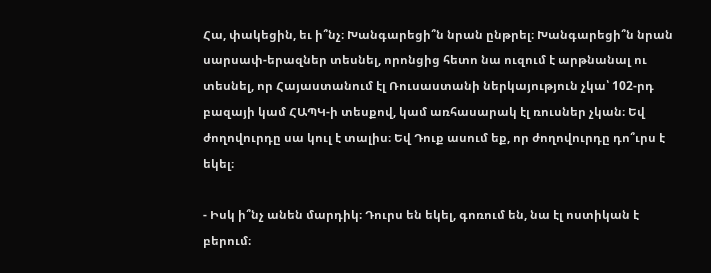Հա, փակեցին, եւ ի՞նչ։ Խանգարեցի՞ն նրան ընթրել։ Խանգարեցի՞ն նրան սարսափ-երազներ տեսնել, որոնցից հետո նա ուզում է արթնանալ ու տեսնել, որ Հայաստանում էլ Ռուսաստանի ներկայություն չկա՝ 102-րդ բազայի կամ ՀԱՊԿ-ի տեսքով, կամ առհասարակ էլ ռուսներ չկան։ Եվ ժողովուրդը սա կուլ է տալիս։ Եվ Դուք ասում եք, որ ժողովուրդը դո՞ւրս է եկել։

- Իսկ ի՞նչ անեն մարդիկ։ Դուրս են եկել, գոռում են, նա էլ ոստիկան է բերում։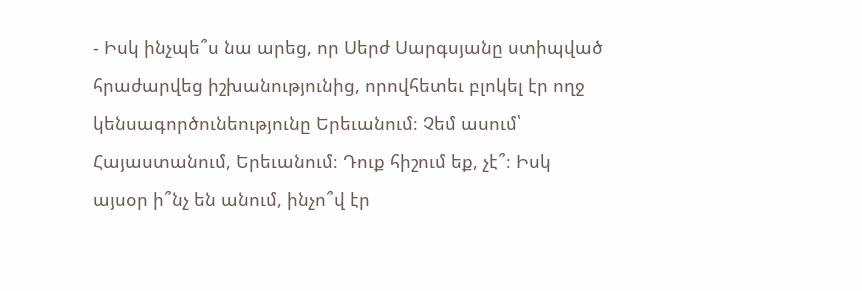- Իսկ ինչպե՞ս նա արեց, որ Սերժ Սարգսյանը ստիպված հրաժարվեց իշխանությունից, որովհետեւ բլոկել էր ողջ կենսագործունեությունը Երեւանում։ Չեմ ասում՝ Հայաստանում, Երեւանում։ Դուք հիշում եք, չէ՞։ Իսկ այսօր ի՞նչ են անում, ինչո՞վ էր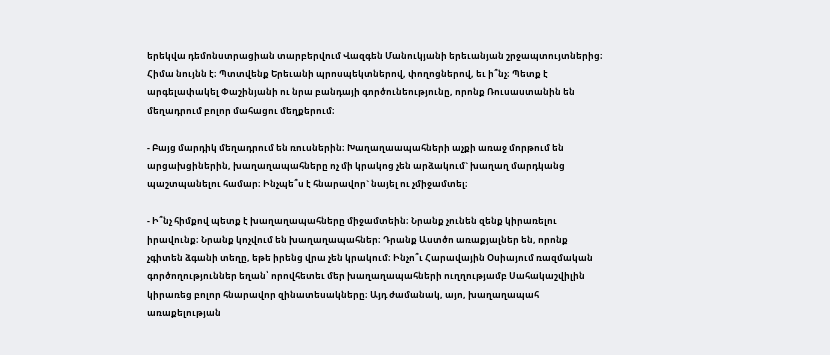երեկվա դեմոնստրացիան տարբերվում Վազգեն Մանուկյանի երեւանյան շրջապտույտներից։ Հիմա նույնն է։ Պտտվենք Երեւանի պրոսպեկտներով, փողոցներով, եւ ի՞նչ։ Պետք է արգելափակել Փաշինյանի ու նրա բանդայի գործունեությունը, որոնք Ռուսաստանին են մեղադրում բոլոր մահացու մեղքերում։

- Բայց մարդիկ մեղադրում են ռուսներին։ Խաղաղաապահների աչքի առաջ մորթում են արցախցիներին, խաղաղապահները ոչ մի կրակոց չեն արձակում` խաղաղ մարդկանց պաշտպանելու համար։ Ինչպե՞ս է հնարավոր` նայել ու չմիջամտել։

- Ի՞նչ հիմքով պետք է խաղաղապահները միջամտեին։ Նրանք չունեն զենք կիրառելու իրավունք։ Նրանք կոչվում են խաղաղապահներ։ Դրանք Աստծո առաքյալներ են, որոնք չգիտեն ձգանի տեղը, եթե իրենց վրա չեն կրակում։ Ինչո՞ւ Հարավային Օսիայում ռազմական գործողություններ եղան՝ որովհետեւ մեր խաղաղապահների ուղղությամբ Սահակաշվիլին կիրառեց բոլոր հնարավոր զինատեսակները։ Այդ ժամանակ, այո, խաղաղապահ առաքելության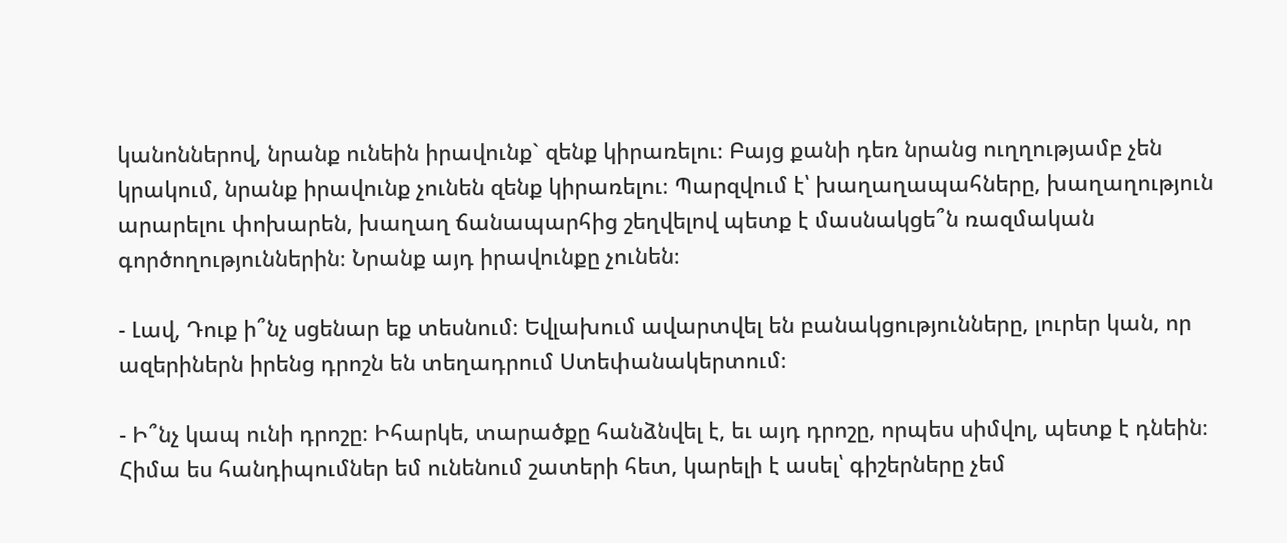կանոններով, նրանք ունեին իրավունք` զենք կիրառելու։ Բայց քանի դեռ նրանց ուղղությամբ չեն կրակում, նրանք իրավունք չունեն զենք կիրառելու։ Պարզվում է՝ խաղաղապահները, խաղաղություն արարելու փոխարեն, խաղաղ ճանապարհից շեղվելով պետք է մասնակցե՞ն ռազմական գործողություններին։ Նրանք այդ իրավունքը չունեն։

- Լավ, Դուք ի՞նչ սցենար եք տեսնում։ Եվլախում ավարտվել են բանակցությունները, լուրեր կան, որ ազերիներն իրենց դրոշն են տեղադրում Ստեփանակերտում։

- Ի՞նչ կապ ունի դրոշը։ Իհարկե, տարածքը հանձնվել է, եւ այդ դրոշը, որպես սիմվոլ, պետք է դնեին։ Հիմա ես հանդիպումներ եմ ունենում շատերի հետ, կարելի է ասել՝ գիշերները չեմ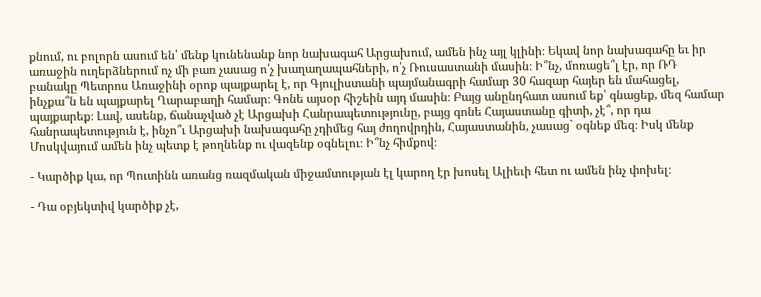քնում, ու բոլորն ասում են՝ մենք կունենանք նոր նախագահ Արցախում, ամեն ինչ այլ կլինի։ Եկավ նոր նախագահը եւ իր առաջին ուղերձներում ոչ մի բառ չասաց ո՛չ խաղաղապահների, ո՛չ Ռուսաստանի մասին։ Ի՞նչ, մոռացե՞լ էր, որ ՌԴ բանակը Պետրոս Առաջինի օրոք պայքարել է, որ Գյուլիստանի պայմանագրի համար 30 հազար հայեր են մահացել, ինչքա՞ն են պայքարել Ղարաբաղի համար։ Գոնե այսօր հիշեին այդ մասին։ Բայց անընդհատ ասում եք՝ գնացեք, մեզ համար պայքարեք։ Լավ, ասենք, ճանաչված չէ Արցախի Հանրապետությունը, բայց գոնե Հայաստանը գիտի, չէ՞, որ դա հանրապետություն է, ինչո՞ւ Արցախի նախագահը չդիմեց հայ ժողովրդին, Հայաստանին, չասաց` օգնեք մեզ։ Իսկ մենք Մոսկվայում ամեն ինչ պետք է թողնենք ու վազենք օգնելու։ Ի՞նչ հիմքով։

- Կարծիք կա, որ Պուտինն առանց ռազմական միջամտության էլ կարող էր խոսել Ալիեւի հետ ու ամեն ինչ փոխել։

- Դա օբյեկտիվ կարծիք չէ,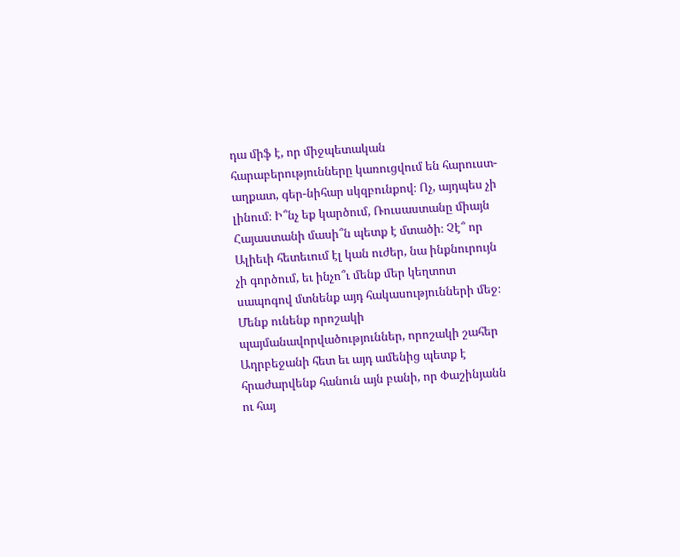դա միֆ է, որ միջպետական հարաբերությունները կառուցվում են հարուստ-աղքատ, գեր-նիհար սկզբունքով։ Ոչ, այդպես չի լինում։ Ի՞նչ եք կարծում, Ռուսաստանը միայն Հայաստանի մասի՞ն պետք է մտածի։ Չէ՞ որ Ալիեւի հետեւում էլ կան ուժեր, նա ինքնուրույն չի գործում, եւ ինչո՞ւ մենք մեր կեղտոտ սապոգով մտնենք այդ հակասությունների մեջ։ Մենք ունենք որոշակի պայմանավորվածություններ, որոշակի շահեր Ադրբեջանի հետ եւ այդ ամենից պետք է հրաժարվենք հանուն այն բանի, որ Փաշինյանն ու հայ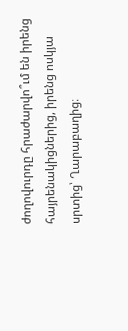ժողովուրդը հրաժարվո՞ւմ են իրենց հայրենակիցներից, իրենց ոսկյա սրտից՝ Ղարաբաղից։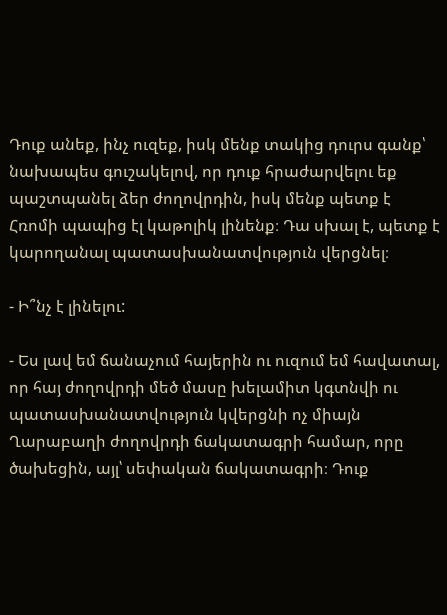Դուք անեք, ինչ ուզեք, իսկ մենք տակից դուրս գանք՝ նախապես գուշակելով, որ դուք հրաժարվելու եք պաշտպանել ձեր ժողովրդին, իսկ մենք պետք է Հռոմի պապից էլ կաթոլիկ լինենք։ Դա սխալ է, պետք է կարողանալ պատասխանատվություն վերցնել։

- Ի՞նչ է լինելու:

- Ես լավ եմ ճանաչում հայերին ու ուզում եմ հավատալ, որ հայ ժողովրդի մեծ մասը խելամիտ կգտնվի ու պատասխանատվություն կվերցնի ոչ միայն Ղարաբաղի ժողովրդի ճակատագրի համար, որը ծախեցին, այլ՝ սեփական ճակատագրի։ Դուք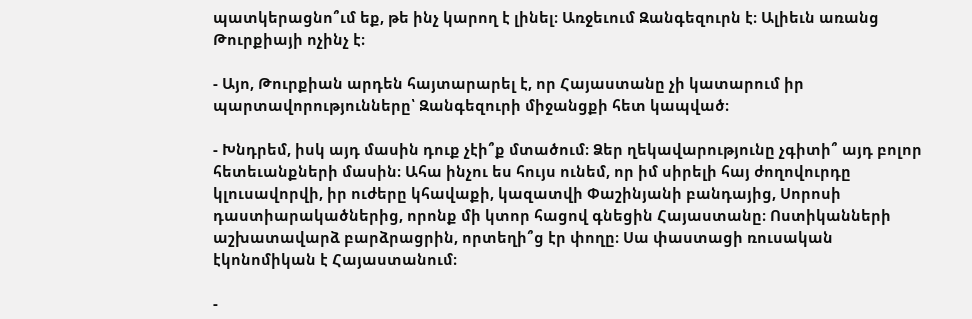պատկերացնո՞ւմ եք, թե ինչ կարող է լինել։ Առջեւում Զանգեզուրն է։ Ալիեւն առանց Թուրքիայի ոչինչ է։

- Այո, Թուրքիան արդեն հայտարարել է, որ Հայաստանը չի կատարում իր պարտավորությունները՝ Զանգեզուրի միջանցքի հետ կապված։

- Խնդրեմ, իսկ այդ մասին դուք չէի՞ք մտածում։ Ձեր ղեկավարությունը չգիտի՞ այդ բոլոր հետեւանքների մասին։ Ահա ինչու ես հույս ունեմ, որ իմ սիրելի հայ ժողովուրդը կլուսավորվի, իր ուժերը կհավաքի, կազատվի Փաշինյանի բանդայից, Սորոսի դաստիարակածներից, որոնք մի կտոր հացով գնեցին Հայաստանը։ Ոստիկանների աշխատավարձ բարձրացրին, որտեղի՞ց էր փողը։ Սա փաստացի ռուսական էկոնոմիկան է Հայաստանում։

-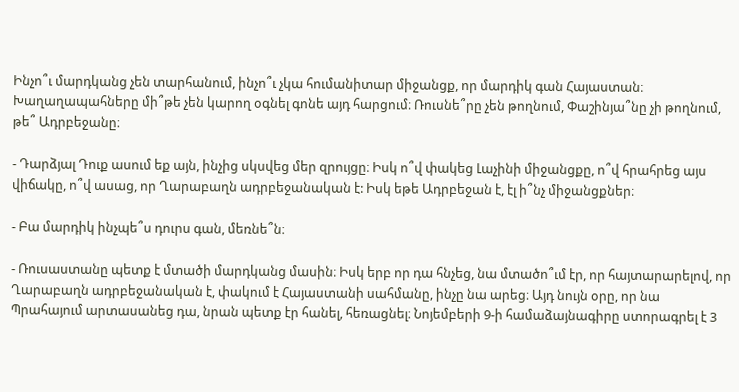Ինչո՞ւ մարդկանց չեն տարհանում, ինչո՞ւ չկա հումանիտար միջանցք, որ մարդիկ գան Հայաստան։ Խաղաղապահները մի՞թե չեն կարող օգնել գոնե այդ հարցում։ Ռուսնե՞րը չեն թողնում, Փաշինյա՞նը չի թողնում, թե՞ Ադրբեջանը։

- Դարձյալ Դուք ասում եք այն, ինչից սկսվեց մեր զրույցը։ Իսկ ո՞վ փակեց Լաչինի միջանցքը, ո՞վ հրահրեց այս վիճակը, ո՞վ ասաց, որ Ղարաբաղն ադրբեջանական է: Իսկ եթե Ադրբեջան է, էլ ի՞նչ միջանցքներ։

- Բա մարդիկ ինչպե՞ս դուրս գան, մեռնե՞ն։

- Ռուսաստանը պետք է մտածի մարդկանց մասին։ Իսկ երբ որ դա հնչեց, նա մտածո՞ւմ էր, որ հայտարարելով, որ Ղարաբաղն ադրբեջանական է, փակում է Հայաստանի սահմանը, ինչը նա արեց։ Այդ նույն օրը, որ նա Պրահայում արտասանեց դա, նրան պետք էր հանել, հեռացնել։ Նոյեմբերի 9-ի համաձայնագիրը ստորագրել է 3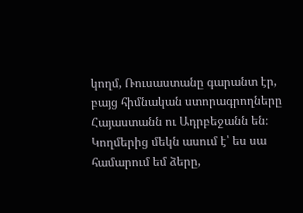կողմ, Ռուսաստանը գարանտ էր, բայց հիմնական ստորագրողները Հայաստանն ու Ադրբեջանն են։ Կողմերից մեկն ասում է՝ ես սա համարում եմ ձերը,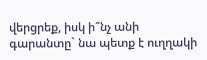վերցրեք, իսկ ի՞նչ անի գարանտը` նա պետք է ուղղակի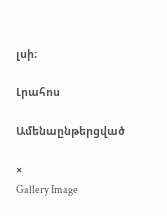լսի։

Լրահոս

Ամենաընթերցված

×
Gallery Image